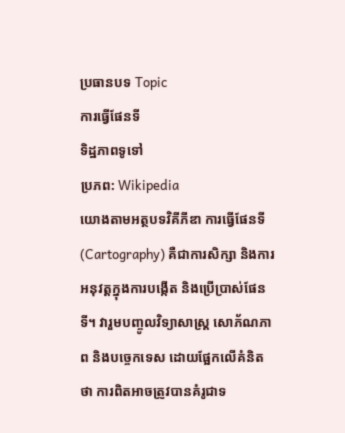ប្រធានបទ Topic
ការធ្វើផែនទី
ទិដ្ឋភាពទូទៅ
ប្រភព: Wikipedia
យោងតាមអត្ថបទវិគីភីឌា ការធ្វើផែនទី (Cartography) គឺជាការសិក្សា និងការអនុវត្តក្នុងការបង្កើត និងប្រើប្រាស់ផែនទី។ វារួមបញ្ចូលវិទ្យាសាស្ត្រ សោភ័ណភាព និងបច្ចេកទេស ដោយផ្អែកលើគំនិតថា ការពិតអាចត្រូវបានគំរូជាទ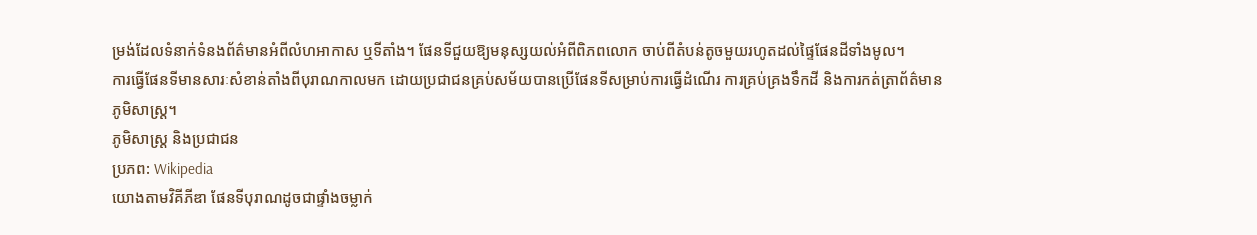ម្រង់ដែលទំនាក់ទំនងព័ត៌មានអំពីលំហអាកាស ឬទីតាំង។ ផែនទីជួយឱ្យមនុស្សយល់អំពីពិភពលោក ចាប់ពីតំបន់តូចមួយរហូតដល់ផ្ទៃផែនដីទាំងមូល។
ការធ្វើផែនទីមានសារៈសំខាន់តាំងពីបុរាណកាលមក ដោយប្រជាជនគ្រប់សម័យបានប្រើផែនទីសម្រាប់ការធ្វើដំណើរ ការគ្រប់គ្រងទឹកដី និងការកត់ត្រាព័ត៌មានភូមិសាស្ត្រ។
ភូមិសាស្ត្រ និងប្រជាជន
ប្រភព: Wikipedia
យោងតាមវិគីភីឌា ផែនទីបុរាណដូចជាផ្ទាំងចម្លាក់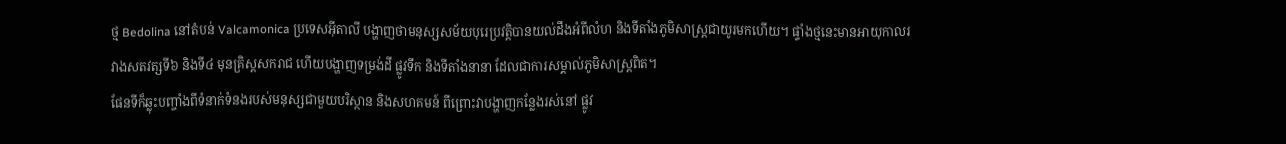ថ្ម Bedolina នៅតំបន់ Valcamonica ប្រទេសអ៊ីតាលី បង្ហាញថាមនុស្សសម័យបុរេប្រវត្តិបានយល់ដឹងអំពីលំហ និងទីតាំងភូមិសាស្ត្រជាយូរមកហើយ។ ផ្ទាំងថ្មនេះមានអាយុកាលរវាងសតវត្សទី៦ និងទី៤ មុនគ្រិស្តសករាជ ហើយបង្ហាញទម្រង់ដី ផ្លូវទឹក និងទីតាំងនានា ដែលជាការសម្គាល់ភូមិសាស្ត្រពិត។
ផែនទីក៏ឆ្លុះបញ្ចាំងពីទំនាក់ទំនងរបស់មនុស្សជាមួយបរិស្ថាន និងសហគមន៍ ពីព្រោះវាបង្ហាញកន្លែងរស់នៅ ផ្លូវ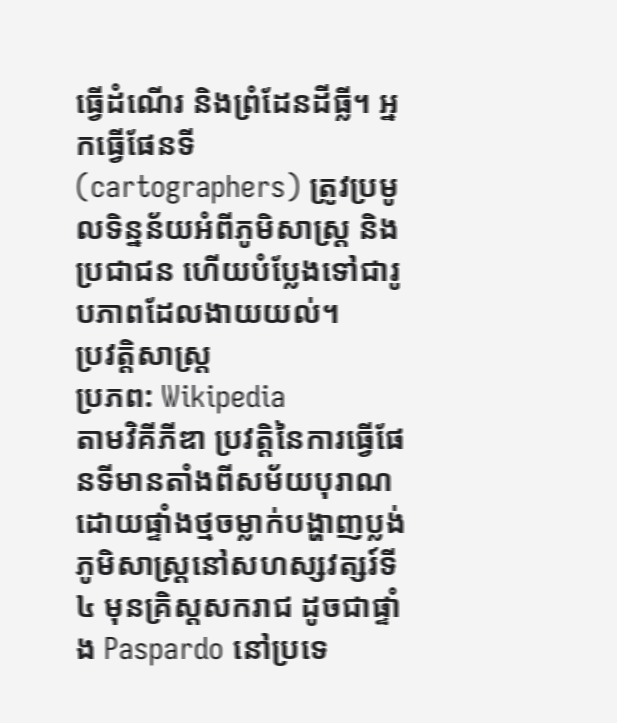ធ្វើដំណើរ និងព្រំដែនដីធ្លី។ អ្នកធ្វើផែនទី (cartographers) ត្រូវប្រមូលទិន្នន័យអំពីភូមិសាស្ត្រ និងប្រជាជន ហើយបំប្លែងទៅជារូបភាពដែលងាយយល់។
ប្រវត្តិសាស្ត្រ
ប្រភព: Wikipedia
តាមវិគីភីឌា ប្រវត្តិនៃការធ្វើផែនទីមានតាំងពីសម័យបុរាណ ដោយផ្ទាំងថ្មចម្លាក់បង្ហាញប្លង់ភូមិសាស្ត្រនៅសហស្សវត្សរ៍ទី៤ មុនគ្រិស្តសករាជ ដូចជាផ្ទាំង Paspardo នៅប្រទេ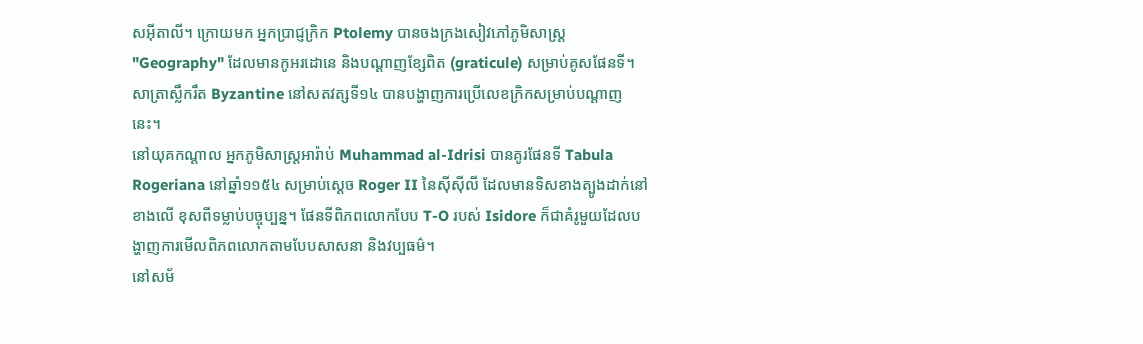សអ៊ីតាលី។ ក្រោយមក អ្នកប្រាជ្ញក្រិក Ptolemy បានចងក្រងសៀវភៅភូមិសាស្ត្រ "Geography" ដែលមានកូអរដោនេ និងបណ្តាញខ្សែពិត (graticule) សម្រាប់គូសផែនទី។ សាត្រាស្លឹករឹត Byzantine នៅសតវត្សទី១៤ បានបង្ហាញការប្រើលេខក្រិកសម្រាប់បណ្តាញនេះ។
នៅយុគកណ្តាល អ្នកភូមិសាស្ត្រអារ៉ាប់ Muhammad al-Idrisi បានគូរផែនទី Tabula Rogeriana នៅឆ្នាំ១១៥៤ សម្រាប់ស្តេច Roger II នៃស៊ីស៊ីលី ដែលមានទិសខាងត្បូងដាក់នៅខាងលើ ខុសពីទម្លាប់បច្ចុប្បន្ន។ ផែនទីពិភពលោកបែប T-O របស់ Isidore ក៏ជាគំរូមួយដែលបង្ហាញការមើលពិភពលោកតាមបែបសាសនា និងវប្បធម៌។
នៅសម័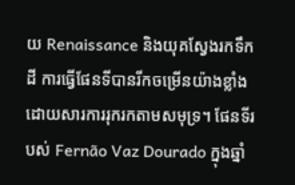យ Renaissance និងយុគស្វែងរកទឹកដី ការធ្វើផែនទីបានរីកចម្រើនយ៉ាងខ្លាំង ដោយសារការរុករកតាមសមុទ្រ។ ផែនទីរបស់ Fernão Vaz Dourado ក្នុងឆ្នាំ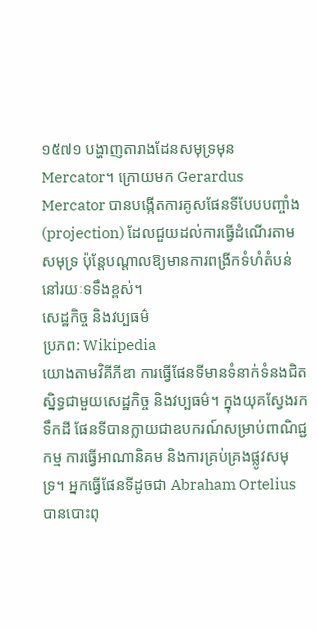១៥៧១ បង្ហាញតារាងដែនសមុទ្រមុន Mercator។ ក្រោយមក Gerardus Mercator បានបង្កើតការគូសផែនទីបែបបញ្ចាំង (projection) ដែលជួយដល់ការធ្វើដំណើរតាមសមុទ្រ ប៉ុន្តែបណ្តាលឱ្យមានការពង្រីកទំហំតំបន់នៅរយៈទទឹងខ្ពស់។
សេដ្ឋកិច្ច និងវប្បធម៌
ប្រភព: Wikipedia
យោងតាមវិគីភីឌា ការធ្វើផែនទីមានទំនាក់ទំនងជិតស្និទ្ធជាមួយសេដ្ឋកិច្ច និងវប្បធម៌។ ក្នុងយុគស្វែងរកទឹកដី ផែនទីបានក្លាយជាឧបករណ៍សម្រាប់ពាណិជ្ជកម្ម ការធ្វើអាណានិគម និងការគ្រប់គ្រងផ្លូវសមុទ្រ។ អ្នកធ្វើផែនទីដូចជា Abraham Ortelius បានបោះពុ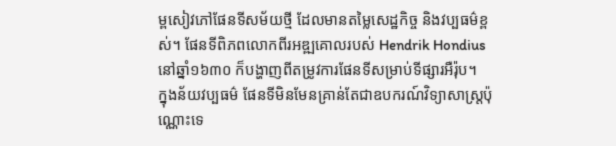ម្ពសៀវភៅផែនទីសម័យថ្មី ដែលមានតម្លៃសេដ្ឋកិច្ច និងវប្បធម៌ខ្ពស់។ ផែនទីពិភពលោកពីរអឌ្ឍគោលរបស់ Hendrik Hondius នៅឆ្នាំ១៦៣០ ក៏បង្ហាញពីតម្រូវការផែនទីសម្រាប់ទីផ្សារអឺរ៉ុប។
ក្នុងន័យវប្បធម៌ ផែនទីមិនមែនគ្រាន់តែជាឧបករណ៍វិទ្យាសាស្ត្រប៉ុណ្ណោះទេ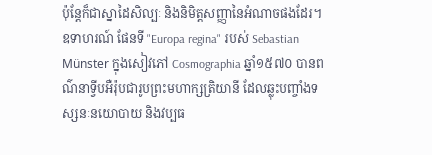ប៉ុន្តែក៏ជាស្នាដៃសិល្បៈ និងនិមិត្តសញ្ញានៃអំណាចផងដែរ។ ឧទាហរណ៍ ផែនទី "Europa regina" របស់ Sebastian Münster ក្នុងសៀវភៅ Cosmographia ឆ្នាំ១៥៧០ បានពណ៌នាទ្វីបអឺរ៉ុបជារូបព្រះមហាក្សត្រិយានី ដែលឆ្លុះបញ្ចាំងទស្សនៈនយោបាយ និងវប្បធ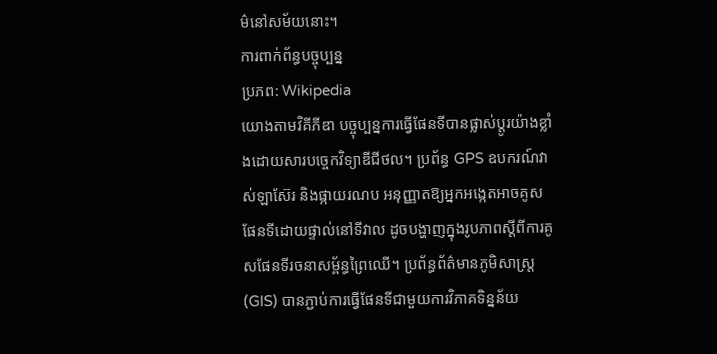ម៌នៅសម័យនោះ។
ការពាក់ព័ន្ធបច្ចុប្បន្ន
ប្រភព: Wikipedia
យោងតាមវិគីភីឌា បច្ចុប្បន្នការធ្វើផែនទីបានផ្លាស់ប្តូរយ៉ាងខ្លាំងដោយសារបច្ចេកវិទ្យាឌីជីថល។ ប្រព័ន្ធ GPS ឧបករណ៍វាស់ឡាស៊ែរ និងផ្កាយរណប អនុញ្ញាតឱ្យអ្នកអង្កេតអាចគូសផែនទីដោយផ្ទាល់នៅទីវាល ដូចបង្ហាញក្នុងរូបភាពស្តីពីការគូសផែនទីរចនាសម្ព័ន្ធព្រៃឈើ។ ប្រព័ន្ធព័ត៌មានភូមិសាស្ត្រ (GIS) បានភ្ជាប់ការធ្វើផែនទីជាមួយការវិភាគទិន្នន័យ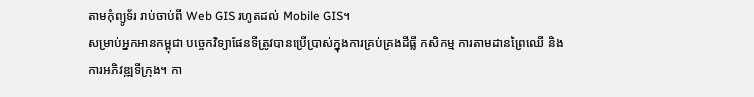តាមកុំព្យូទ័រ រាប់ចាប់ពី Web GIS រហូតដល់ Mobile GIS។
សម្រាប់អ្នកអានកម្ពុជា បច្ចេកវិទ្យាផែនទីត្រូវបានប្រើប្រាស់ក្នុងការគ្រប់គ្រងដីធ្លី កសិកម្ម ការតាមដានព្រៃឈើ និងការអភិវឌ្ឍទីក្រុង។ កា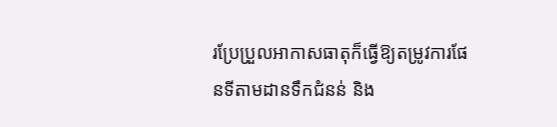រប្រែប្រួលអាកាសធាតុក៏ធ្វើឱ្យតម្រូវការផែនទីតាមដានទឹកជំនន់ និង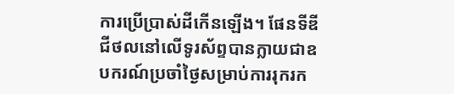ការប្រើប្រាស់ដីកើនឡើង។ ផែនទីឌីជីថលនៅលើទូរស័ព្ទបានក្លាយជាឧបករណ៍ប្រចាំថ្ងៃសម្រាប់ការរុករក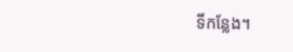ទីកន្លែង។